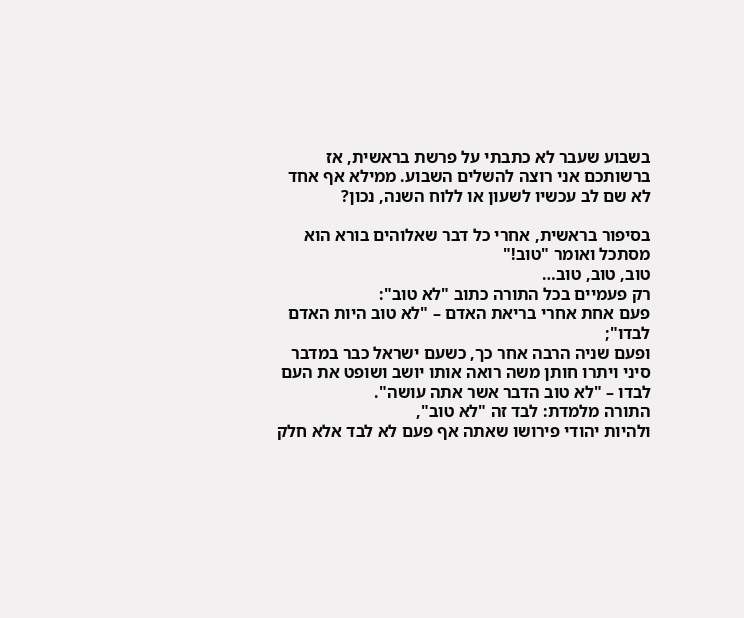בשבוע שעבר לא כתבתי על פרשת בראשית, אז ברשותכם אני רוצה להשלים השבוע. ממילא אף אחד לא שם לב עכשיו לשעון או ללוח השנה, נכון?

בסיפור בראשית, אחרי כל דבר שאלוהים בורא הוא מסתכל ואומר "טוב!"
טוב, טוב, טוב…
רק פעמיים בכל התורה כתוב "לא טוב":
פעם אחת אחרי בריאת האדם – "לא טוב היות האדם לבדו";
ופעם שניה הרבה אחר כך, כשעם ישראל כבר במדבר סיני ויתרו חותן משה רואה אותו יושב ושופט את העם לבדו – "לא טוב הדבר אשר אתה עושה".
התורה מלמדת: לבד זה "לא טוב",
ולהיות יהודי פירושו שאתה אף פעם לא לבד אלא חלק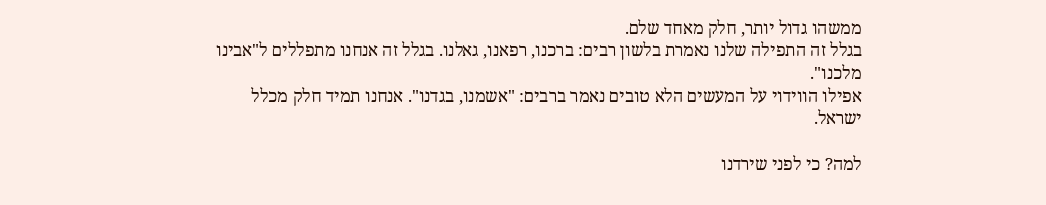ממשהו גדול יותר, חלק מאחד שלם.
בגלל זה התפילה שלנו נאמרת בלשון רבים: ברכנו, רפאנו, גאלנו. בגלל זה אנחנו מתפללים ל"אבינו מלכנו".
אפילו הווידוי על המעשים הלא טובים נאמר ברבים: "אשמנו, בגדנו". אנחנו תמיד חלק מכלל ישראל.

למה? כי לפני שירדנו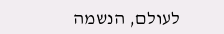לעולם, הנשמה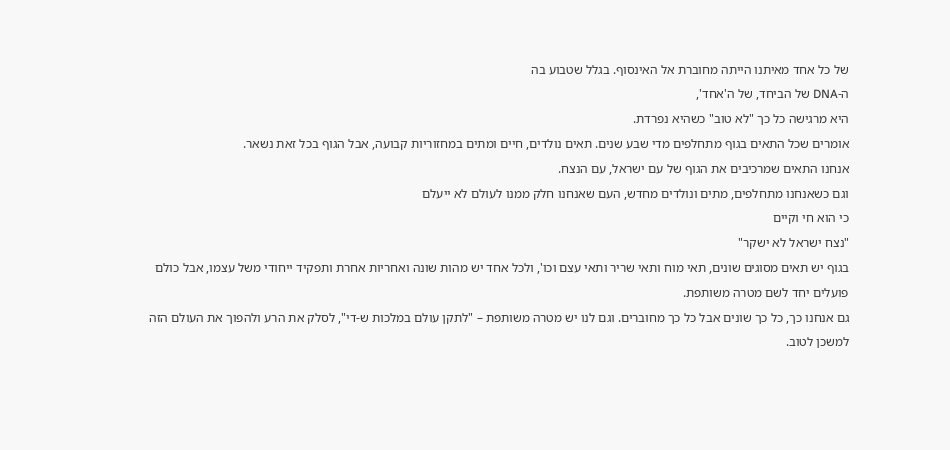של כל אחד מאיתנו הייתה מחוברת אל האינסוף. בגלל שטבוע בה
ה-DNA של הביחד, של ה'אחד',
היא מרגישה כל כך "לא טוב" כשהיא נפרדת.
אומרים שכל התאים בגוף מתחלפים מדי שבע שנים. תאים נולדים, חיים ומתים במחזוריות קבועה, אבל הגוף בכל זאת נשאר.
אנחנו התאים שמרכיבים את הגוף של עם ישראל, עם הנצח.
וגם כשאנחנו מתחלפים, מתים ונולדים מחדש, העם שאנחנו חלק ממנו לעולם לא ייעלם
כי הוא חי וקיים
"נצח ישראל לא ישקר"
בגוף יש תאים מסוגים שונים, תאי מוח ותאי שריר ותאי עצם וכו', ולכל אחד יש מהות שונה ואחריות אחרת ותפקיד ייחודי משל עצמו, אבל כולם פועלים יחד לשם מטרה משותפת.
גם אנחנו כך, כל כך שונים אבל כל כך מחוברים. וגם לנו יש מטרה משותפת – "לתקן עולם במלכות ש-די", לסלק את הרע ולהפוך את העולם הזה למשכן לטוב.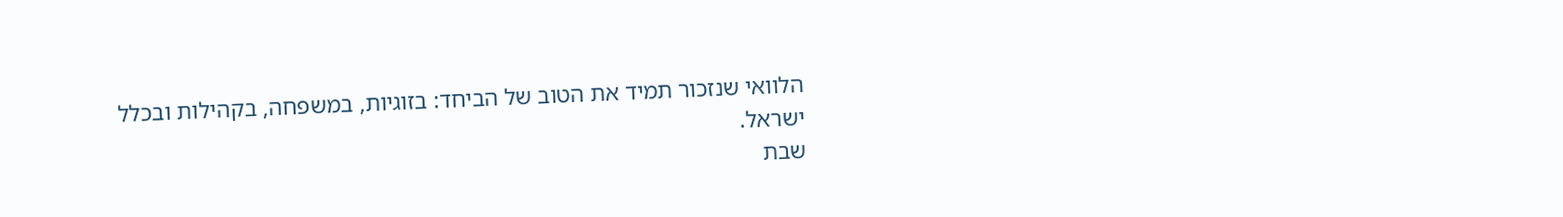הלוואי שנזכור תמיד את הטוב של הביחד: בזוגיות, במשפחה, בקהילות ובכלל ישראל.
שבת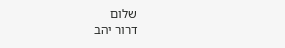שלום
דרור יהב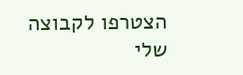הצטרפו לקבוצה שלי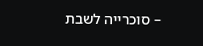– סוכרייה לשבת